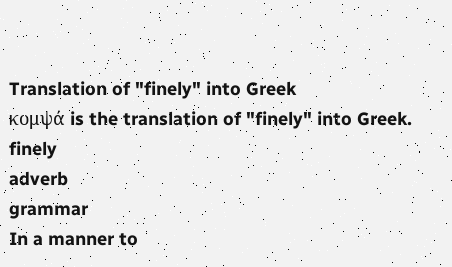Translation of "finely" into Greek
κομψά is the translation of "finely" into Greek.
finely
adverb
grammar
In a manner to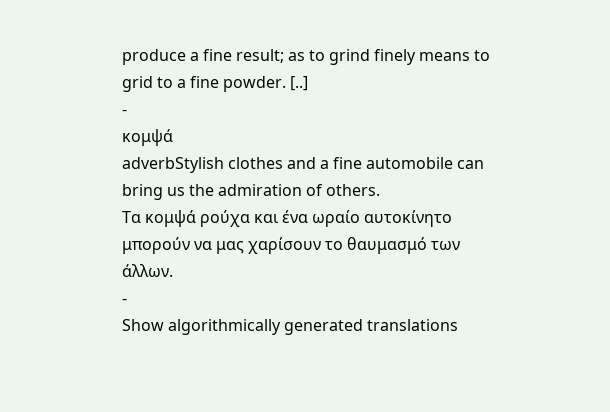produce a fine result; as to grind finely means to grid to a fine powder. [..]
-
κομψά
adverbStylish clothes and a fine automobile can bring us the admiration of others.
Τα κομψά ρούχα και ένα ωραίο αυτοκίνητο μπορούν να μας χαρίσουν το θαυμασμό των άλλων.
-
Show algorithmically generated translations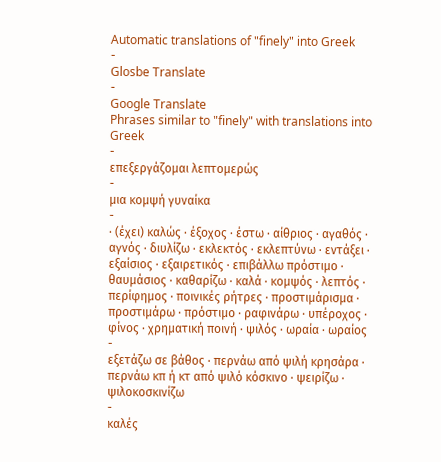Automatic translations of "finely" into Greek
-
Glosbe Translate
-
Google Translate
Phrases similar to "finely" with translations into Greek
-
επεξεργάζομαι λεπτομερώς
-
μια κομψή γυναίκα
-
· (έχει) καλώς · έξοχος · έστω · αίθριος · αγαθός · αγνός · διυλίζω · εκλεκτός · εκλεπτύνω · εντάξει · εξαίσιος · εξαιρετικός · επιβάλλω πρόστιμο · θαυμάσιος · καθαρίζω · καλά · κομψός · λεπτός · περίφημος · ποινικές ρήτρες · προστιμάρισμα · προστιμάρω · πρόστιμο · ραφινάρω · υπέροχος · φίνος · χρηματική ποινή · ψιλός · ωραία · ωραίος
-
εξετάζω σε βάθος · περνάω από ψιλή κρησάρα · περνάω κπ ή κτ από ψιλό κόσκινο · ψειρίζω · ψιλοκοσκινίζω
-
καλές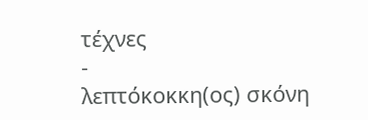τέχνες
-
λεπτόκοκκη(ος) σκόνη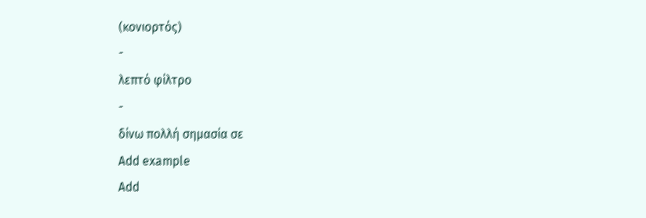(κονιορτός)
-
λεπτό φίλτρο
-
δίνω πολλή σημασία σε
Add example
Add